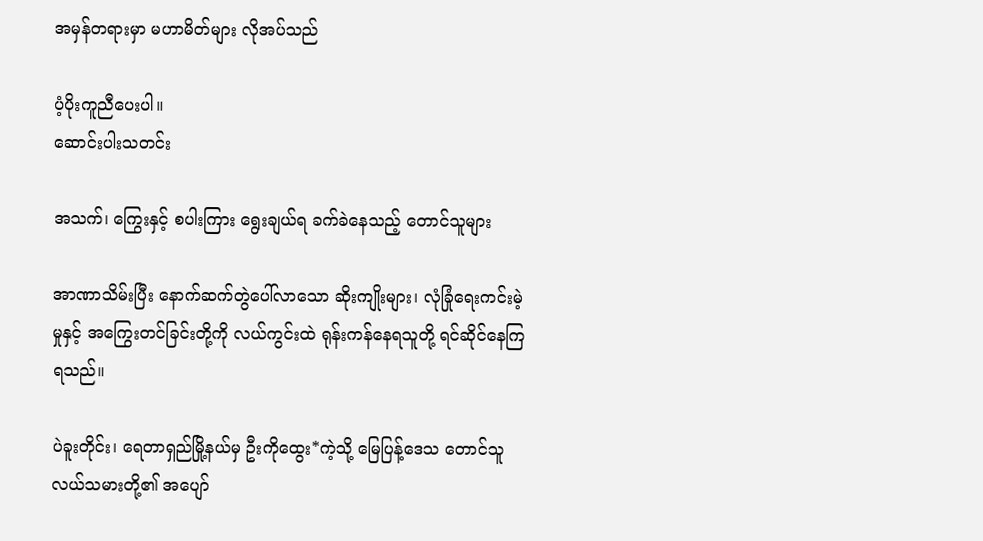အမှန်တရားမှာ မဟာမိတ်များ လိုအပ်သည်

ပံ့ပိုးကူညီပေးပါ။
ဆောင်းပါးသတင်း

အသက်၊ ကြွေးနှင့် စပါးကြား ရွေးချယ်ရ ခက်ခဲနေသည့် တောင်သူများ

အာဏာသိမ်းပြီး နောက်ဆက်တွဲပေါ်လာသော ဆိုးကျိုးများ၊ လုံခြုံရေးကင်းမဲ့မှုနှင့် အကြွေးတင်ခြင်းတို့ကို လယ်ကွင်းထဲ ရုန်းကန်နေရသူတို့ ရင်ဆိုင်နေကြရသည်။

ပဲခူးတိုင်း၊ ရေတာရှည်မြို့နယ်မှ ဦးကိုထွေး*ကဲ့သို့ မြေပြန့်ဒေသ တောင်သူလယ်သမားတို့၏ အပျော်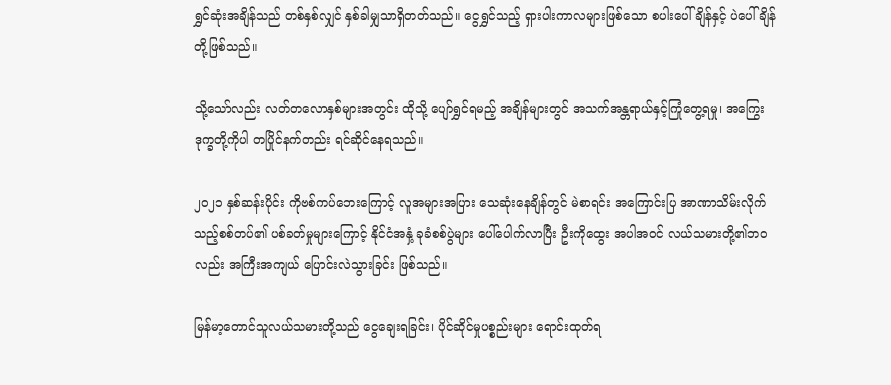ရွှင်ဆုံးအချိန်သည် တစ်နှစ်လျှင် နှစ်ခါမျှသာရှိတတ်သည်။ ငွေရွှင်သည့် ရှားပါးကာလများဖြစ်သော စပါးပေါ်ချိန်နှင့် ပဲပေါ်ချိန်တို့ဖြစ်သည်။

သို့သော်လည်း လတ်တလောနှစ်များအတွင်း ထိုသို့ ပျော်ရွှင်ရမည့် အချိန်များတွင် အသက်အန္တရာယ်နှင့်ကြုံတွေ့ရမှု၊ အကြွေးဒုက္ခတို့ကိုပါ တပြိုင်နက်တည်း ရင်ဆိုင်နေရသည်။

၂၀၂၁ နှစ်ဆန်းပိုင်း ကိုဗစ်ကပ်ဘေးကြောင့် လူအများအပြား သေဆုံးနေချိန်တွင် မဲစာရင်း အကြောင်းပြ အာဏာသိမ်းလိုက်သည့်စစ်တပ်၏ ပစ်ခတ်မှုများကြောင့် နိုင်ငံအနှံ့ ခုခံစစ်ပွဲများ ပေါ်ပေါက်လာပြီး ဦးကိုထွေး အပါအဝင် လယ်သမားတို့၏ဘဝလည်း အကြီးအကျယ် ပြောင်းလဲသွားခြင်း ဖြစ်သည်။

မြန်မာ့တောင်သူလယ်သမားတို့သည် ငွေချေးရခြင်း၊ ပိုင်ဆိုင်မှုပစ္စည်းများ ရောင်းထုတ်ရ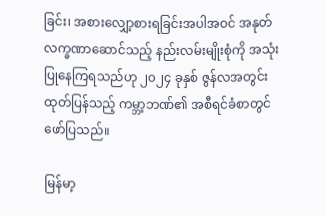ခြင်း၊ အစားလျှော့စားရခြင်းအပါအဝင် အနုတ်လက္ခဏာဆောင်သည့် နည်းလမ်းမျိုးစုံကို အသုံးပြုနေကြရသည်ဟု ၂၀၂၄ ခုနှစ် ဇွန်လအတွင်း ထုတ်ပြန်သည့် ကမ္ဘာ့ဘဏ်၏ အစီရင်ခံစာတွင် ဖော်ပြသည်။

မြန်မာ့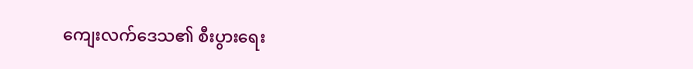ကျေးလက်ဒေသ၏ စီးပွားရေး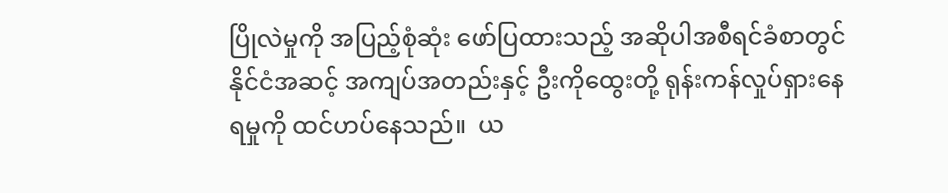ပြိုလဲမှုကို အပြည့်စုံဆုံး ဖော်ပြထားသည့် အဆိုပါအစီရင်ခံစာတွင်  နိုင်ငံအဆင့် အကျပ်အတည်းနှင့် ဦးကိုထွေးတို့ ရုန်းကန်လှုပ်ရှားနေရမှုကို ထင်ဟပ်နေသည်။  ယ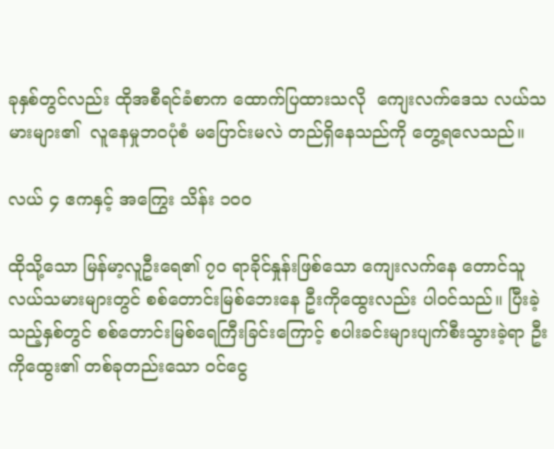ခုနှစ်တွင်လည်း ထိုအစီရင်ခံစာက ထောက်ပြထားသလို  ကျေးလက်ဒေသ လယ်သမားများ၏  လူနေမှုဘဝပုံစံ မပြောင်းမလဲ တည်ရှိနေသည်ကို တွေ့ရလေသည်။

လယ် ၄ ဧကနှင့် အကြွေး သိန်း ၁၀၀

ထိုသို့သော မြန်မာ့လူဦးရေ၏ ၇၀ ရာခိုင်နှုန်းဖြစ်သော ကျေးလက်နေ တောင်သူလယ်သမားများတွင် စစ်တောင်းမြစ်ဘေးနေ ဦးကိုထွေးလည်း ပါဝင်သည်။ ပြီးခဲ့သည့်နှစ်တွင် စစ်တောင်းမြစ်ရေကြီးခြင်းကြောင့် စပါးခင်းများပျက်စီးသွားခဲ့ရာ ဦးကိုထွေး၏ တစ်ခုတည်းသော ဝင်ငွေ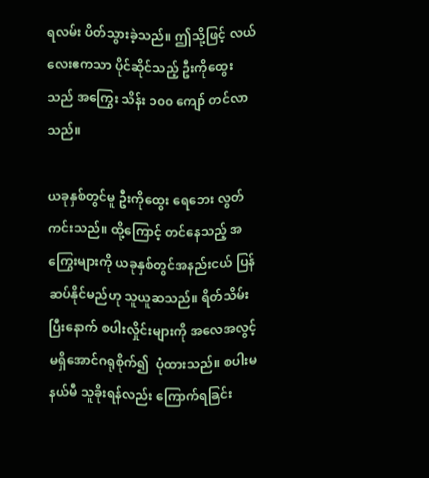ရလမ်း ပိတ်သွားခဲ့သည်။ ဤသို့ဖြင့် လယ်လေးဧကသာ ပိုင်ဆိုင်သည့် ဦးကိုထွေးသည် အကြွေး သိန်း ၁၀၀ ကျော် တင်လာသည်။

ယခုနှစ်တွင်မူ ဦးကိုထွေး ရေဘေး လွတ်ကင်းသည်။ ထို့ကြောင့် တင်နေသည့် အကြွေးများကို ယခုနှစ်တွင်အနည်းငယ် ပြန်ဆပ်နိုင်မည်ဟု သူယူဆသည်။ ရိတ်သိမ်းပြီးနောက် စပါးလှိုင်းများကို အလေအလွင့်မရှိအောင်ဂရုစိုက်၍  ပုံထားသည်။ စပါးမနယ်မီ သူခိုးရန်လည်း ကြောက်ရခြင်း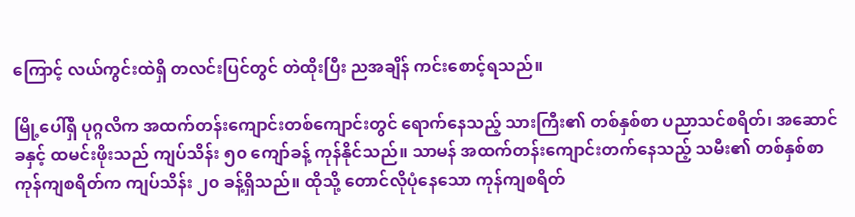ကြောင့် လယ်ကွင်းထဲရှိ တလင်းပြင်တွင် တဲထိုးပြီး ညအချိန် ကင်းစောင့်ရသည်။

မြို့ပေါ်ရှိ ပုဂ္ဂလိက အထက်တန်းကျောင်းတစ်ကျောင်းတွင် ရောက်နေသည့် သားကြီး၏ တစ်နှစ်စာ ပညာသင်စရိတ်၊ အဆောင်ခနှင့် ထမင်းဖိုးသည် ကျပ်သိန်း ၅၀ ကျော်ခန့် ကုန်နိုင်သည်။ သာမန် အထက်တန်းကျောင်းတက်နေသည့် သမီး၏ တစ်နှစ်စာ ကုန်ကျစရိတ်က ကျပ်သိန်း ၂၀ ခန့်ရှိသည်။ ထိုသို့ တောင်လိုပုံနေသော ကုန်ကျစရိတ်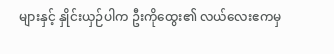များနှင့် နှိုင်းယှဉ်ပါက ဦးကိုထွေး၏ လယ်လေးဧကမှ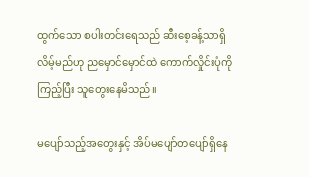ထွက်သော စပါးတင်းရေသည် ဆီးစေ့ခန့်သာရှိလိမ့်မည်ဟု ညမှောင်မှောင်ထဲ ကောက်လှိုင်းပုံကို ကြည့်ပြီး သူတွေးနေမိသည်။

မပျော်သည့်အတွေးနှင့် အိပ်မပျော်တပျော်ရှိနေ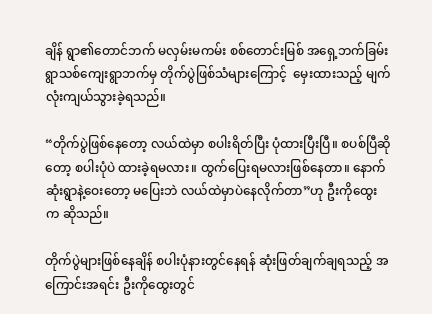ချိန် ရွာ၏တောင်ဘက် မလှမ်းမကမ်း စစ်တောင်းမြစ် အရှေ့ဘက်ခြမ်း ရွာသစ်ကျေးရွာဘက်မှ တိုက်ပွဲဖြစ်သံများကြောင့်  မှေးထားသည့် မျက်လုံးကျယ်သွားခဲ့ရသည်။

“တိုက်ပွဲဖြစ်နေတော့ လယ်ထဲမှာ စပါးရိတ်ပြီး ပုံထားပြီးပြီ။ စပစ်ပြီဆိုတော့ စပါးပုံပဲ ထားခဲ့ရမလား။ ထွက်ပြေးရမလားဖြစ်နေတာ။ နောက်ဆုံးရွာနဲ့ဝေးတော့ မပြေးဘဲ လယ်ထဲမှာပဲနေလိုက်တာ”ဟု ဦးကိုထွေးက ဆိုသည်။

တိုက်ပွဲများဖြစ်နေချိန် စပါးပုံနားတွင်နေရန် ဆုံးဖြတ်ချက်ချရသည့် အကြောင်းအရင်း ဦးကိုထွေးတွင်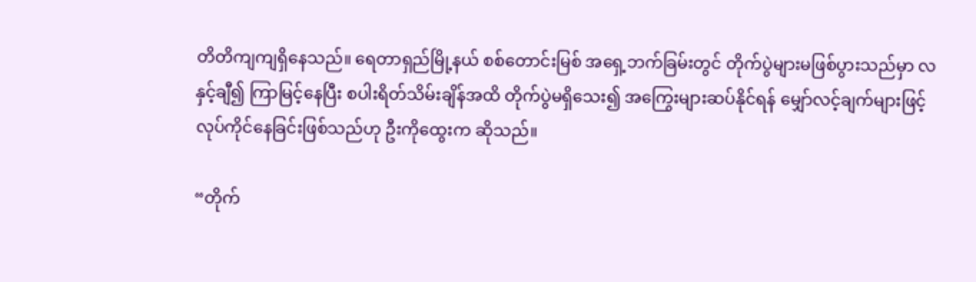တိတိကျကျရှိနေသည်။ ရေတာရှည်မြို့နယ် စစ်တောင်းမြစ် အရှေ့ဘက်ခြမ်းတွင် တိုက်ပွဲများမဖြစ်ပွားသည်မှာ လနှင့်ချီ၍ ကြာမြင့်နေပြီး စပါးရိတ်သိမ်းချိန်အထိ တိုက်ပွဲမရှိသေး၍ အကြွေးများဆပ်နိုင်ရန် မျှော်လင့်ချက်များဖြင့် လုပ်ကိုင်နေခြင်းဖြစ်သည်ဟု ဦးကိုထွေးက ဆိုသည်။

“တိုက်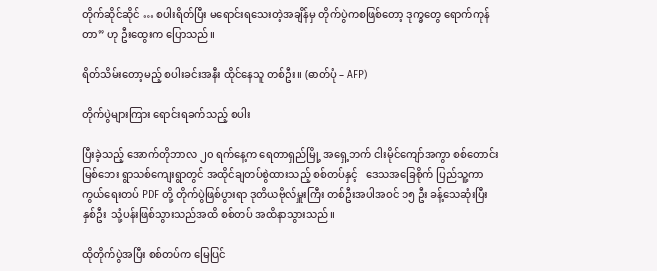တိုက်ဆိုင်ဆိုင် … စပါးရိတ်ပြီး မရောင်းရသေးတဲ့အချိန်မှ တိုက်ပွဲကစဖြစ်တော့ ဒုက္ခတွေ ရောက်ကုန်တာ” ဟု ဦးထွေးက ပြောသည်။

ရိတ်သိမ်းတော့မည့် စပါးခင်းအနီး ထိုင်နေသူ တစ်ဦး။ (ဓာတ်ပုံ – AFP)

တိုက်ပွဲများကြား ရောင်းရခက်သည့် စပါး

ပြီးခဲ့သည့် အောက်တိုဘာလ ၂၀ ရက်နေ့က ရေတာရှည်မြို့ အရှေ့ဘက် ငါးမိုင်ကျော်အကွာ စစ်တောင်းမြစ်ဘေး ရွာသစ်ကျေးရွာတွင် အထိုင်ချတပ်စွဲထားသည့် စစ်တပ်နှင့်   ဒေသအခြေစိုက် ပြည်သူ့ကာကွယ်ရေးတပ် PDF တို့ တိုက်ပွဲဖြစ်ပွားရာ ဒုတိယဗိုလ်မှူးကြီး တစ်ဦးအပါအဝင် ၁၅ ဦး ခန့်သေဆုံးပြီး နှစ်ဦး  သုံ့ပန်းဖြစ်သွားသည်အထိ စစ်တပ် အထိနာသွားသည်။

ထိုတိုက်ပွဲအပြီး စစ်တပ်က မြေပြင်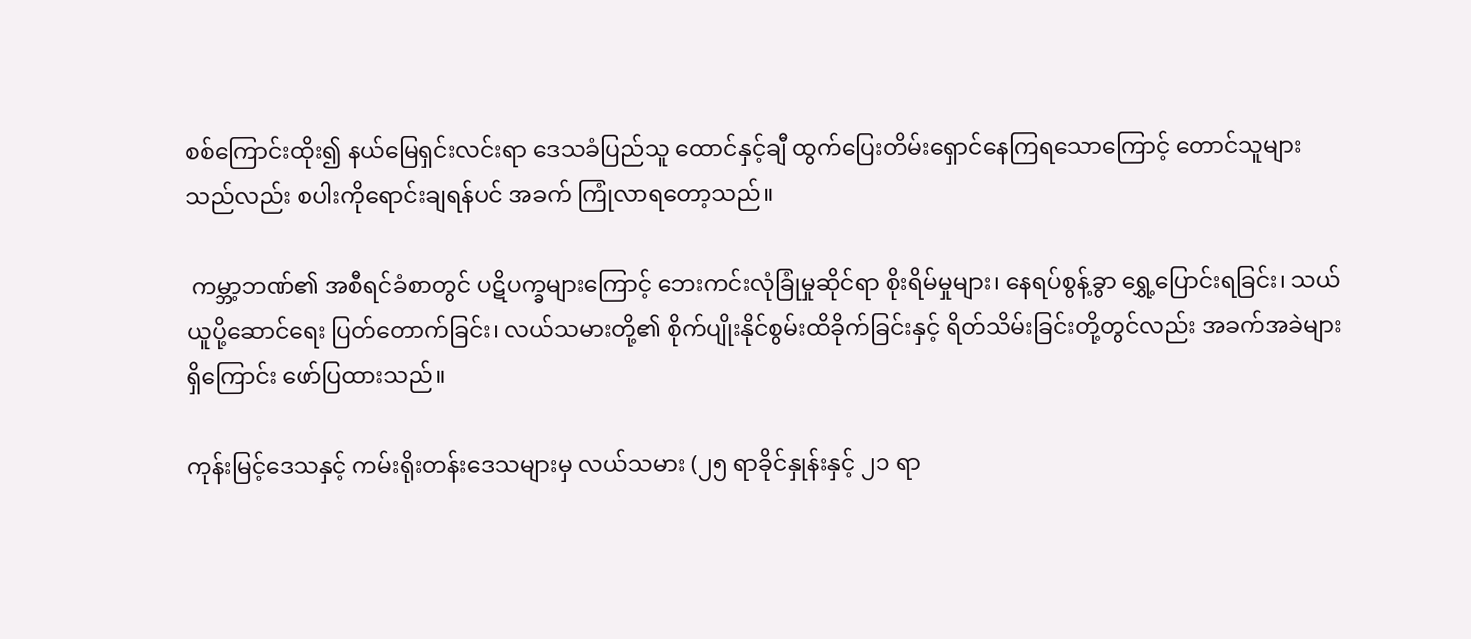စစ်ကြောင်းထိုး၍ နယ်မြေရှင်းလင်းရာ ဒေသခံပြည်သူ ထောင်နှင့်ချီ ထွက်ပြေးတိမ်းရှောင်နေကြရသောကြောင့် တောင်သူများသည်လည်း စပါးကိုရောင်းချရန်ပင် အခက် ကြုံလာရတော့သည်။

 ကမ္ဘာ့ဘဏ်၏ အစီရင်ခံစာတွင် ပဋိပက္ခများကြောင့် ဘေးကင်းလုံခြုံမှုဆိုင်ရာ စိုးရိမ်မှုများ၊ နေရပ်စွန့်ခွာ ရွှေ့ပြောင်းရခြင်း၊ သယ်ယူပို့ဆောင်ရေး ပြတ်တောက်ခြင်း၊ လယ်သမားတို့၏ စိုက်ပျိုးနိုင်စွမ်းထိခိုက်ခြင်းနှင့် ရိတ်သိမ်းခြင်းတို့တွင်လည်း အခက်အခဲများရှိကြောင်း ဖော်ပြထားသည်။

ကုန်းမြင့်ဒေသနှင့် ကမ်းရိုးတန်းဒေသများမှ လယ်သမား (၂၅ ရာခိုင်နှုန်းနှင့် ၂၁ ရာ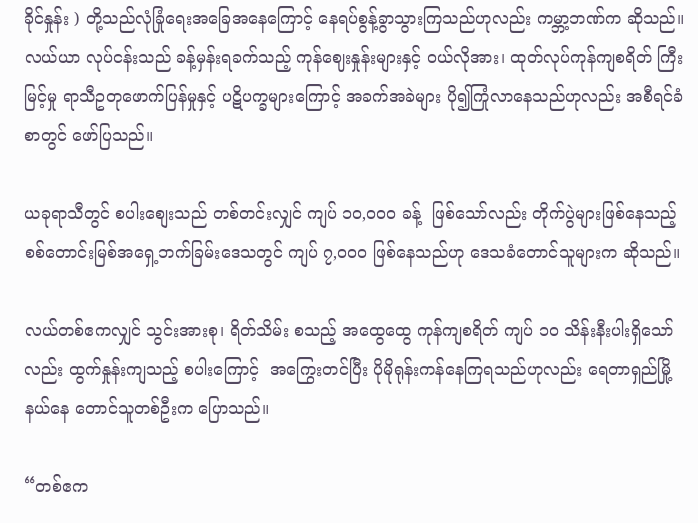ခိုင်နှုန်း ) တို့သည်လုံခြုံရေးအခြေအနေကြောင့် နေရပ်စွန့်ခွာသွားကြသည်ဟုလည်း ကမ္ဘာ့ဘဏ်က ဆိုသည်။ လယ်ယာ လုပ်ငန်းသည် ခန့်မှန်းရခက်သည့် ကုန်ဈေးနှုန်းများနှင့် ဝယ်လိုအား၊ ထုတ်လုပ်ကုန်ကျစရိတ် ကြီးမြင့်မှု ရာသီဥတုဖောက်ပြန်မှုနှင့် ပဋိပက္ခများကြောင့် အခက်အခဲများ ပို၍ကြုံလာနေသည်ဟုလည်း အစီရင်ခံစာတွင် ဖော်ပြသည်။

ယခုရာသီတွင် စပါးစျေးသည် တစ်တင်းလျှင် ကျပ် ၁၀,၀၀၀ ခန့်  ဖြစ်သော်လည်း တိုက်ပွဲများဖြစ်နေသည့် စစ်တောင်းမြစ်အရှေ့ဘက်ခြမ်းဒေသတွင် ကျပ် ၇,၀၀၀ ဖြစ်နေသည်ဟု ဒေသခံတောင်သူများက ဆိုသည်။

လယ်တစ်ဧကလျှင် သွင်းအားစု၊ ရိတ်သိမ်း စသည့် အထွေထွေ ကုန်ကျစရိတ် ကျပ် ၁၀ သိန်းနီးပါးရှိသော်လည်း ထွက်နှုန်းကျသည့် စပါးကြောင့်  အကြွေးတင်ပြီး ပိုမိုရုန်းကန်နေကြရသည်ဟုလည်း ရေတာရှည်မြို့နယ်နေ တောင်သူတစ်ဦးက ပြောသည်။

“တစ်ဧက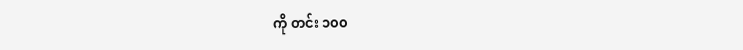ကို တင်း ၁၀၀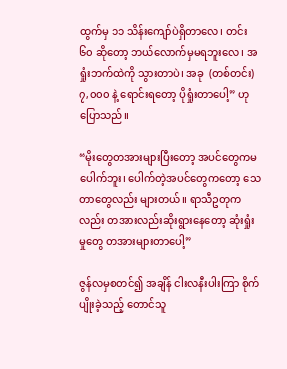ထွက်မှ ၁၁ သိန်းကျော်ပဲရှိတာလေ၊ တင်း ၆၀ ဆိုတော့ ဘယ်လောက်မှမရဘူးလေ၊ အရှုံးဘက်ထဲကို သွားတာပဲ၊ အခု  (တစ်တင်း) ၇,၀၀၀ နဲ့ ရောင်းရတော့ ပိုရှုံးတာပေါ့” ဟု ပြောသည်။

“မိုးတွေတအားများပြီးတော့ အပင်တွေကမပေါက်ဘူး၊ ပေါက်တဲ့အပင်တွေကတော့ သေတာတွေလည်း များတယ်။ ရာသီဥတုကလည်း တအားလည်းဆိုးရွားနေတော့ ဆုံးရှုံးမှုတွေ တအားများတာပေါ့”

ဇွန်လမှစတင်၍ အချိန် ငါးလနီးပါးကြာ စိုက်ပျိုးခဲ့သည့် တောင်သူ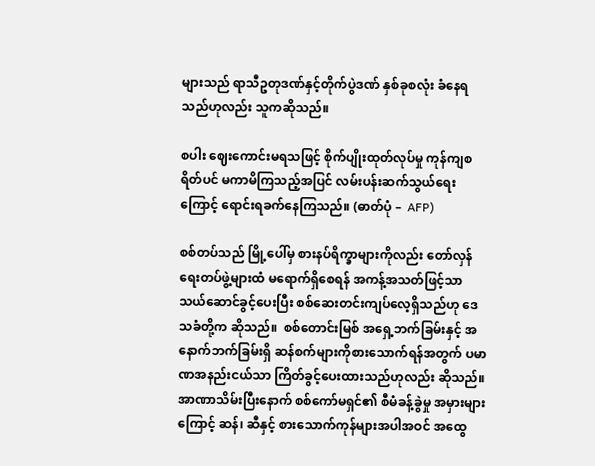များသည် ရာသီဥတုဒဏ်နှင့်တိုက်ပွဲဒဏ် နှစ်ခုစလုံး ခံနေရသည်ဟုလည်း သူကဆိုသည်။

စပါး ဈေးကောင်းမရသဖြင့် စိုက်ပျိုးထုတ်လုပ်မှု ကုန်ကျစရိတ်ပင် မကာမိကြသည့်အပြင် လမ်းပန်းဆက်သွယ်ရေးကြောင့် ရောင်းရခက်နေကြသည်။ (ဓာတ်ပုံ –  AFP)

စစ်တပ်သည် မြို့ပေါ်မှ စားနပ်ရိက္ခာများကိုလည်း တော်လှန်ရေးတပ်ဖွဲ့များထံ မရောက်ရှိစေရန် အကန့်အသတ်ဖြင့်သာ သယ်ဆောင်ခွင့်ပေးပြီး စစ်ဆေးတင်းကျပ်လေ့ရှိသည်ဟု ဒေသခံတို့က ဆိုသည်။  စစ်တောင်းမြစ် အရှေ့ဘက်ခြမ်းနှင့် အနောက်ဘက်ခြမ်းရှိ ဆန်စက်များကိုစားသောက်ရန်အတွက် ပမာဏအနည်းငယ်သာ ကြိတ်ခွင့်ပေးထားသည်ဟုလည်း ဆိုသည်။ အာဏာသိမ်းပြီးနောက် စစ်ကော်မရှင်၏ စီမံခန့်ခွဲမှု အမှားများကြောင့် ဆန်၊ ဆီနှင့် စားသောက်ကုန်များအပါအဝင် အထွေ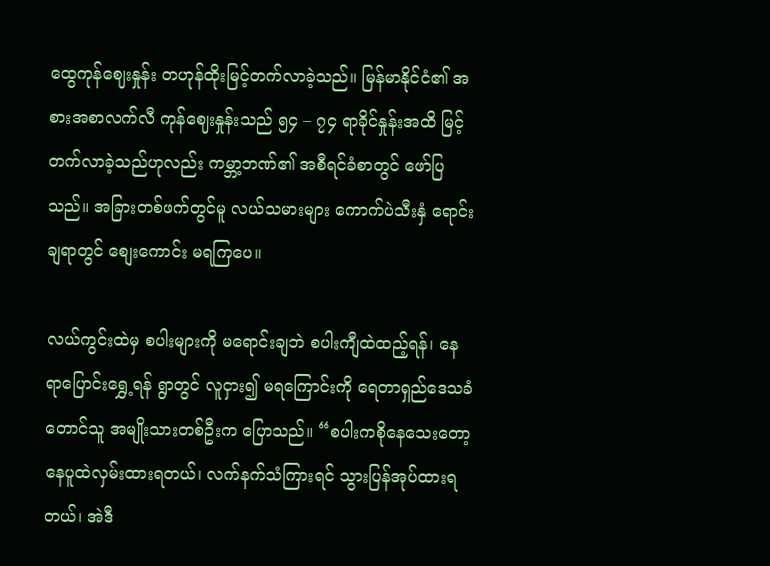ထွေကုန်ဈေးနှုန်း တဟုန်ထိုးမြင့်တက်လာခဲ့သည်။ မြန်မာနိုင်ငံ၏ အစားအစာလက်လီ ကုန်ဈေးနှုန်းသည် ၅၄ – ၇၄ ရာခိုင်နှုန်းအထိ မြင့်တက်လာခဲ့သည်ဟုလည်း ကမ္ဘာ့ဘဏ်၏ အစီရင်ခံစာတွင် ဖော်ပြသည်။ အခြားတစ်ဖက်တွင်မူ လယ်သမားများ ကောက်ပဲသီးနှံ ရောင်းချရာတွင် စျေးကောင်း မရကြပေ။

လယ်ကွင်းထဲမှ စပါးများကို မရောင်းချဘဲ စပါးကျီထဲထည့်ရန်၊ နေရာပြောင်းရွှေ့ရန် ရွာတွင် လူငှား၍ မရကြောင်းကို ရေတာရှည်ဒေသခံ တောင်သူ အမျိုးသားတစ်ဦးက ပြောသည်။ “စပါးကစိုနေသေးတော့ နေပူထဲလှမ်းထားရတယ်၊ လက်နက်သံကြားရင် သွားပြန်အုပ်ထားရတယ်၊ အဲဒီ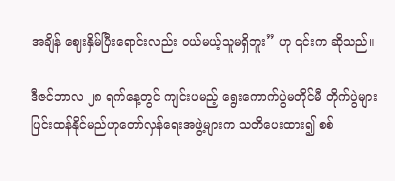အချိန် ဈေးနှိမ်ပြီးရောင်းလည်း ဝယ်မယ့်သူမရှိဘူး” ဟု ၎င်းက ဆိုသည်။

ဒီဇင်ဘာလ ၂၈ ရက်နေ့တွင် ကျင်းပမည့် ရွေးကောက်ပွဲမတိုင်မီ တိုက်ပွဲများပြင်းထန်နိုင်မည်ဟုတော်လှန်ရေးအဖွဲ့များက သတိပေးထား၍ စစ်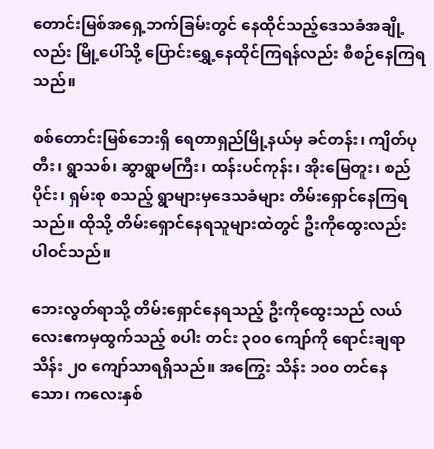တောင်းမြစ်အရှေ့ဘက်ခြမ်းတွင် နေထိုင်သည့်ဒေသခံအချို့လည်း မြို့ပေါ်သို့ ပြောင်းရွှေ့နေထိုင်ကြရန်လည်း စီစဉ်နေကြရသည်။

စစ်တောင်းမြစ်ဘေးရှိ ရေတာရှည်မြို့နယ်မှ ခင်တန်း၊ ကျိတ်ပုတီး၊ ရွာသစ်၊ ဆွာရွာမကြီး၊ ထန်းပင်ကုန်း၊ အိုးမြေတူး၊ စည်ပိုင်း၊ ရှမ်းစု စသည့် ရွာများမှဒေသခံများ တိမ်းရှောင်နေကြရသည်။ ထိုသို့ တိမ်းရှောင်နေရသူများထဲတွင် ဦးကိုထွေးလည်း ပါဝင်သည်။

ဘေးလွတ်ရာသို့ တိမ်းရှောင်နေရသည့် ဦးကိုထွေးသည် လယ်လေးဧကမှထွက်သည့် စပါး တင်း ၃၀၀ ကျော်ကို ရောင်းချရာ သိန်း ၂၀ ကျော်သာရရှိသည်။ အကြွေး သိန်း ၁၀၀ တင်နေသော၊ ကလေးနှစ်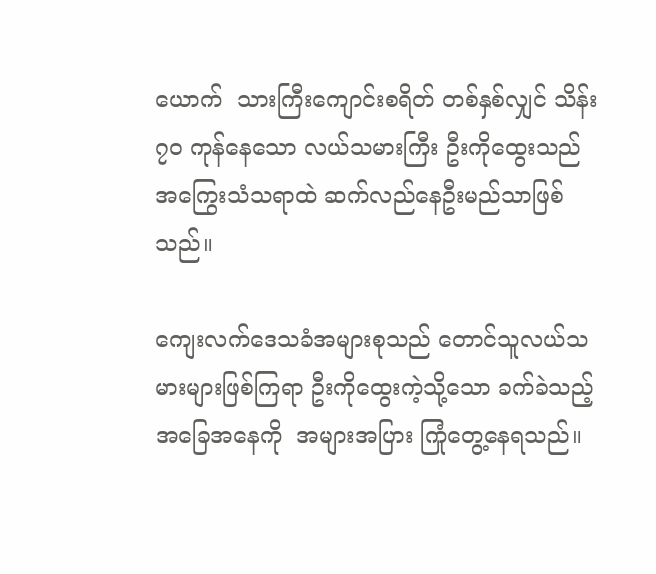ယောက်  သားကြီးကျောင်းစရိတ် တစ်နှစ်လျှင် သိန်း ၇၀ ကုန်နေသော လယ်သမားကြီး ဦးကိုထွေးသည် အကြွေးသံသရာထဲ ဆက်လည်နေဦးမည်သာဖြစ်သည်။

ကျေးလက်ဒေသခံအများစုသည် တောင်သူလယ်သမားများဖြစ်ကြရာ ဦးကိုထွေးကဲ့သို့သော ခက်ခဲသည့် အခြေအနေကို  အများအပြား ကြုံတွေ့နေရသည်။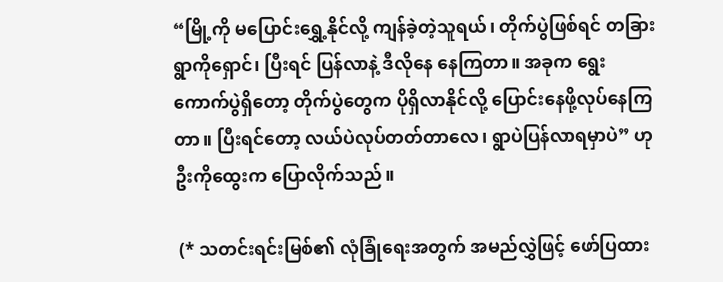“မြို့ကို မပြောင်းရွှေ့နိုင်လို့ ကျန်ခဲ့တဲ့သူရယ်၊ တိုက်ပွဲဖြစ်ရင် တခြားရွာကိုရှောင်၊ ပြီးရင် ပြန်လာနဲ့ ဒီလိုနေ နေကြတာ။ အခုက ရွေးကောက်ပွဲရှိတော့ တိုက်ပွဲတွေက ပိုရှိလာနိုင်လို့ ပြောင်းနေဖို့လုပ်နေကြတာ။ ပြီးရင်တော့ လယ်ပဲလုပ်တတ်တာလေ၊ ရွာပဲပြန်လာရမှာပဲ” ဟု ဦးကိုထွေးက ပြောလိုက်သည်။

 (* သတင်းရင်းမြစ်၏ လုံခြုံရေးအတွက် အမည်လွှဲဖြင့် ဖော်ပြထား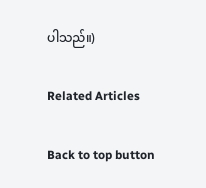ပါသည်။)

Related Articles

Back to top button